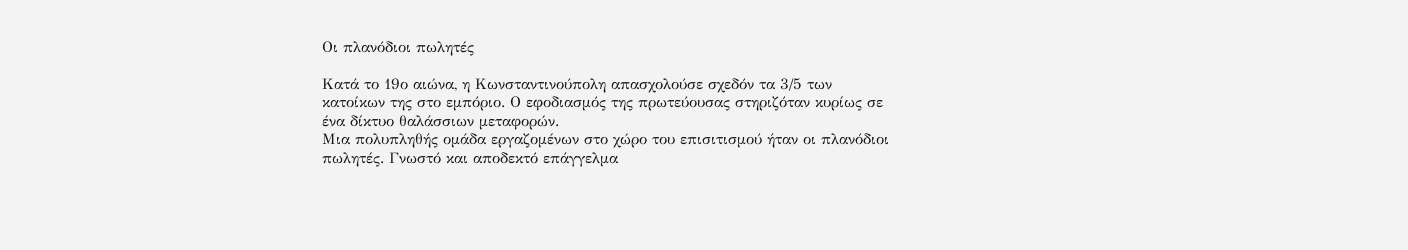Οι πλανόδιοι πωλητές

Κατά το 19ο αιώνα, η Κωνσταντινούπολη απασχολούσε σχεδόν τα 3/5 των κατοίκων της στο εμπόριο. Ο εφοδιασμός της πρωτεύουσας στηριζόταν κυρίως σε ένα δίκτυο θαλάσσιων μεταφορών.
Μια πολυπληθής ομάδα εργαζομένων στο χώρο του επισιτισμού ήταν οι πλανόδιοι πωλητές. Γνωστό και αποδεκτό επάγγελμα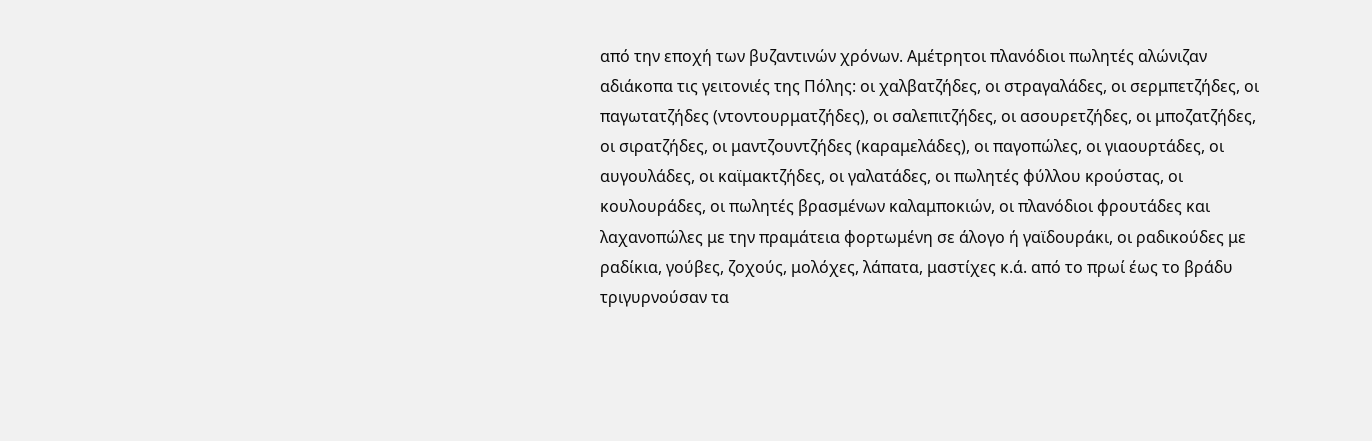από την εποχή των βυζαντινών χρόνων. Αμέτρητοι πλανόδιοι πωλητές αλώνιζαν αδιάκοπα τις γειτονιές της Πόλης: οι χαλβατζήδες, οι στραγαλάδες, οι σερμπετζήδες, οι παγωτατζήδες (ντοντουρματζήδες), οι σαλεπιτζήδες, οι ασουρετζήδες, οι μποζατζήδες, οι σιρατζήδες, οι μαντζουντζήδες (καραμελάδες), οι παγοπώλες, οι γιαουρτάδες, οι αυγουλάδες, οι καϊμακτζήδες, οι γαλατάδες, οι πωλητές φύλλου κρούστας, οι κουλουράδες, οι πωλητές βρασμένων καλαμποκιών, οι πλανόδιοι φρουτάδες και λαχανοπώλες με την πραμάτεια φορτωμένη σε άλογο ή γαϊδουράκι, οι ραδικούδες με ραδίκια, γούβες, ζοχούς, μολόχες, λάπατα, μαστίχες κ.ά. από το πρωί έως το βράδυ τριγυρνούσαν τα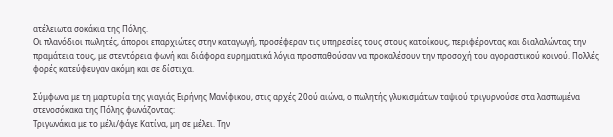ατέλειωτα σοκάκια της Πόλης.
Οι πλανόδιοι πωλητές, άποροι επαρχιώτες στην καταγωγή, προσέφεραν τις υπηρεσίες τους στους κατοίκους, περιφέροντας και διαλαλώντας την πραμάτεια τους, με στεντόρεια φωνή και διάφορα ευρηματικά λόγια προσπαθούσαν να προκαλέσουν την προσοχή του αγοραστικού κοινού. Πολλές φορές κατεύφευγαν ακόμη και σε δίστιχα.

Σύμφωνα με τη μαρτυρία της γιαγιάς Ειρήνης Μανίφικου, στις αρχές 20ού αιώνα, ο πωλητής γλυκισμάτων ταψιού τριγυρνούσε στα λασπωμένα στενοσόκακα της Πόλης φωνάζοντας:
Τριγωνάκια με το μέλι/φάγε Κατίνα, μη σε μέλει. Την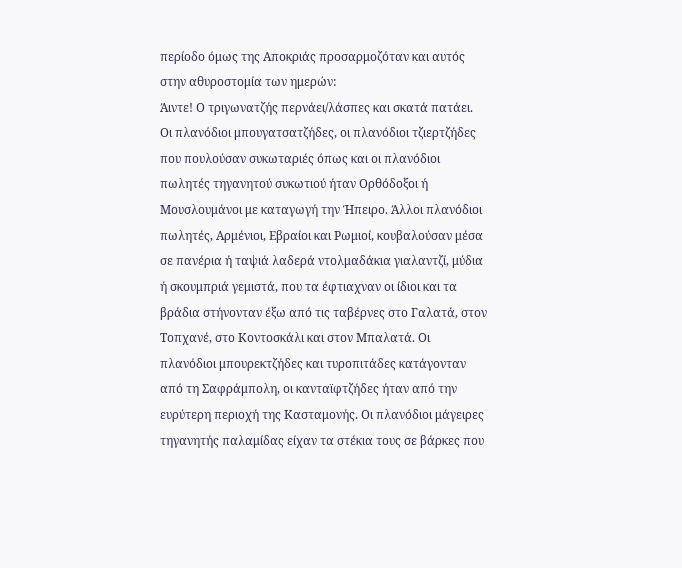περίοδο όμως της Αποκριάς προσαρμοζόταν και αυτός στην αθυροστομία των ημερών:
Άιντε! Ο τριγωνατζής περνάει/λάσπες και σκατά πατάει.
Οι πλανόδιοι μπουγατσατζήδες, οι πλανόδιοι τζιερτζήδες που πουλούσαν συκωταριές όπως και οι πλανόδιοι πωλητές τηγανητού συκωτιού ήταν Ορθόδοξοι ή Μουσλουμάνοι με καταγωγή την Ήπειρο. Άλλοι πλανόδιοι πωλητές, Αρμένιοι, Εβραίοι και Ρωμιοί, κουβαλούσαν μέσα σε πανέρια ή ταψιά λαδερά ντολμαδάκια γιαλαντζί, μύδια ή σκουμπριά γεμιστά, που τα έφτιαχναν οι ίδιοι και τα βράδια στήνονταν έξω από τις ταβέρνες στο Γαλατά, στον Τοπχανέ, στο Κοντοσκάλι και στον Μπαλατά. Οι πλανόδιοι μπουρεκτζήδες και τυροπιτάδες κατάγονταν από τη Σαφράμπολη, οι κανταϊφτζήδες ήταν από την ευρύτερη περιοχή της Κασταμονής. Οι πλανόδιοι μάγειρες τηγανητής παλαμίδας είχαν τα στέκια τους σε βάρκες που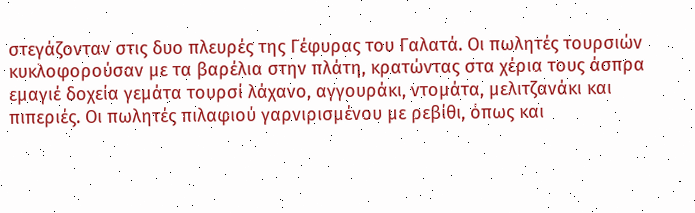στεγάζονταν στις δυο πλευρές της Γέφυρας του Γαλατά. Οι πωλητές τουρσιών κυκλοφορούσαν με τα βαρέλια στην πλάτη, κρατώντας στα χέρια τους άσπρα εμαγιέ δοχεία γεμάτα τουρσί λάχανο, αγγουράκι, ντομάτα, μελιτζανάκι και πιπεριές. Οι πωλητές πιλαφιού γαρνιρισμένου με ρεβίθι, όπως και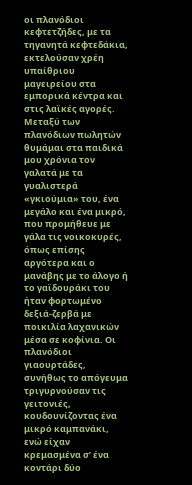οι πλανόδιοι κεφτετζήδες, με τα τηγανητά κεφτεδάκια, εκτελούσαν χρέη υπαίθριου μαγειρείου στα εμπορικά κέντρα και στις λαϊκές αγορές. Μεταξύ των πλανόδιων πωλητών θυμάμαι στα παιδικά μου χρόνια τον γαλατά με τα γυαλιστερά «γκιούμια» του, ένα μεγάλο και ένα μικρό, που προμήθευε με γάλα τις νοικοκυρές, όπως επίσης αργότερα και ο μανάβης με το άλογο ή το γαϊδουράκι του ήταν φορτωμένο δεξιά-ζερβά με ποικιλία λαχανικών μέσα σε κοφίνια. Οι πλανόδιοι γιαουρτάδες, συνήθως το απόγευμα τριγυρνούσαν τις γειτονιές, κουδουνίζοντας ένα μικρό καμπανάκι, ενώ είχαν κρεμασμένα σ’ ένα κοντάρι δύο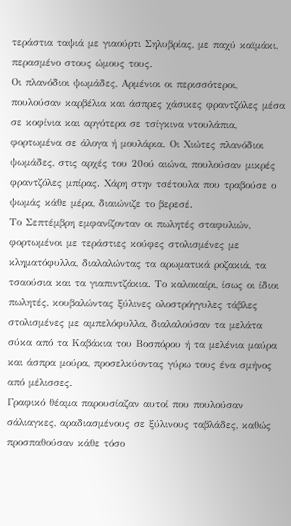τεράστια ταψιά με γιαούρτι Σηλυβρίας, με παχύ καϊμάκι, περασμένο στους ώμους τους.
Οι πλανόδιοι ψωμάδες, Αρμένιοι οι περισσότεροι, πουλούσαν καρβέλια και άσπρες χάσικες φραντζόλες μέσα σε κοφίνια και αργότερα σε τσίγκινα ντουλάπια, φορτωμένα σε άλογα ή μουλάρια. Οι Χιώτες πλανόδιοι ψωμάδες, στις αρχές του 20ού αιώνα, πουλούσαν μικρές φραντζόλες μπίρας. Χάρη στην τσέτουλα που τραβούσε ο ψωμάς κάθε μέρα, διαιώνιζε το βερεσέ.
Το Σεπτέμβρη εμφανίζονταν οι πωλητές σταφυλιών, φορτωμένοι με τεράστιες κούφες στολισμένες με κληματόφυλλα, διαλαλώντας τα αρωματικά ροζακιά, τα τσαούσια και τα γιαπιντζάκια. Το καλοκαίρι, ίσως οι ίδιοι πωλητές, κουβαλώντας ξύλινες ολοστρόγγυλες τάβλες στολισμένες με αμπελόφυλλα, διαλαλούσαν τα μελάτα σύκα από τα Καβάκια του Βοσπόρου ή τα μελένια μαύρα και άσπρα μούρα, προσελκύοντας γύρω τους ένα σμήνος από μέλισσες.
Γραφικό θέαμα παρουσίαζαν αυτοί που πουλούσαν σάλιαγκες, αραδιασμένους σε ξύλινους ταβλάδες, καθώς προσπαθούσαν κάθε τόσο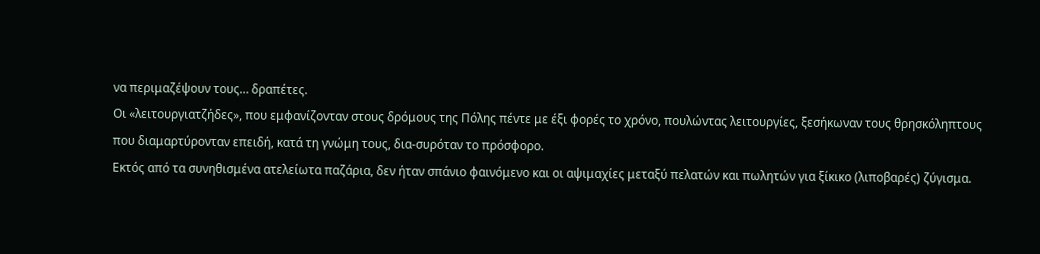να περιμαζέψουν τους… δραπέτες.
Οι «λειτουργιατζήδες», που εμφανίζονταν στους δρόμους της Πόλης πέντε με έξι φορές το χρόνο, πουλώντας λειτουργίες, ξεσήκωναν τους θρησκόληπτους που διαμαρτύρονταν επειδή, κατά τη γνώμη τους, δια-συρόταν το πρόσφορο.
Εκτός από τα συνηθισμένα ατελείωτα παζάρια, δεν ήταν σπάνιο φαινόμενο και οι αψιμαχίες μεταξύ πελατών και πωλητών για ξίκικο (λιποβαρές) ζύγισμα.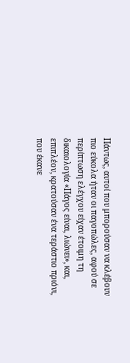Πάντως, αυτοί που μπορούσαν να κλέβουν πιο εύκολα ήταν οι παγοπώλες, αφού σε περίπτωση ελέγχου είχαν έτοιμη τη δικαιολογία «Πάγος είναι, λιώνει», και, επιπλέον, κρατούσαν ένα τεράστιο πριόνι, που έκανε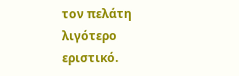τον πελάτη λιγότερο εριστικό.